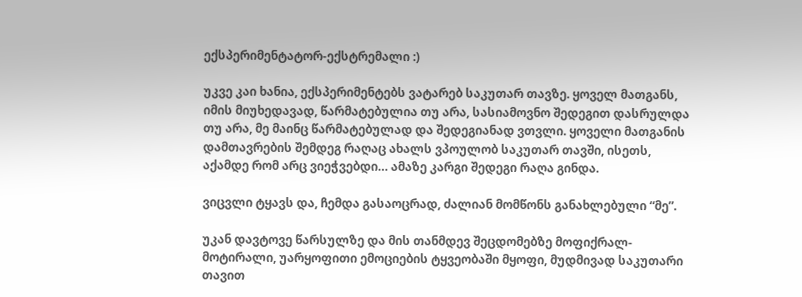ექსპერიმენტატორ-ექსტრემალი :)

უკვე კაი ხანია, ექსპერიმენტებს ვატარებ საკუთარ თავზე. ყოველ მათგანს, იმის მიუხედავად, წარმატებულია თუ არა, სასიამოვნო შედეგით დასრულდა თუ არა, მე მაინც წარმატებულად და შედეგიანად ვთვლი. ყოველი მათგანის დამთავრების შემდეგ რაღაც ახალს ვპოულობ საკუთარ თავში, ისეთს, აქამდე რომ არც ვიეჭვებდი… ამაზე კარგი შედეგი რაღა გინდა.

ვიცვლი ტყავს და, ჩემდა გასაოცრად, ძალიან მომწონს განახლებული “მე”.

უკან დავტოვე წარსულზე და მის თანმდევ შეცდომებზე მოფიქრალ-მოტირალი, უარყოფითი ემოციების ტყვეობაში მყოფი, მუდმივად საკუთარი თავით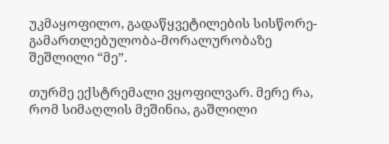უკმაყოფილო, გადაწყვეტილების სისწორე-გამართლებულობა-მორალურობაზე  შეშლილი “მე”.

თურმე ექსტრემალი ვყოფილვარ. მერე რა, რომ სიმაღლის მეშინია, გაშლილი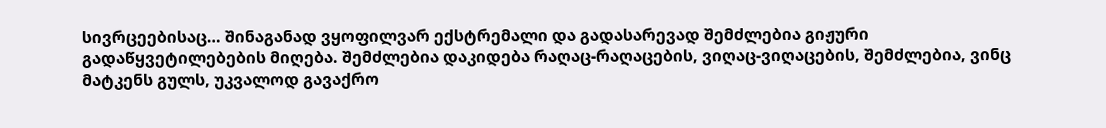სივრცეებისაც… შინაგანად ვყოფილვარ ექსტრემალი და გადასარევად შემძლებია გიჟური გადაწყვეტილებების მიღება. შემძლებია დაკიდება რაღაც-რაღაცების, ვიღაც-ვიღაცების, შემძლებია, ვინც მატკენს გულს, უკვალოდ გავაქრო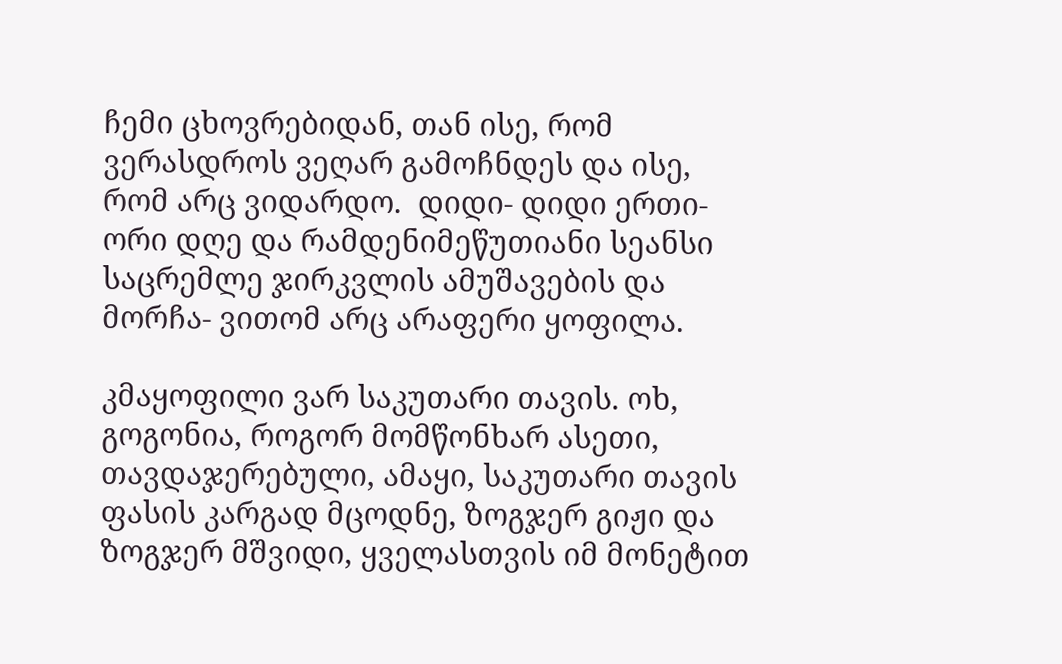ჩემი ცხოვრებიდან, თან ისე, რომ ვერასდროს ვეღარ გამოჩნდეს და ისე, რომ არც ვიდარდო.  დიდი- დიდი ერთი-ორი დღე და რამდენიმეწუთიანი სეანსი საცრემლე ჯირკვლის ამუშავების და მორჩა- ვითომ არც არაფერი ყოფილა.

კმაყოფილი ვარ საკუთარი თავის. ოხ, გოგონია, როგორ მომწონხარ ასეთი, თავდაჯერებული, ამაყი, საკუთარი თავის ფასის კარგად მცოდნე, ზოგჯერ გიჟი და ზოგჯერ მშვიდი, ყველასთვის იმ მონეტით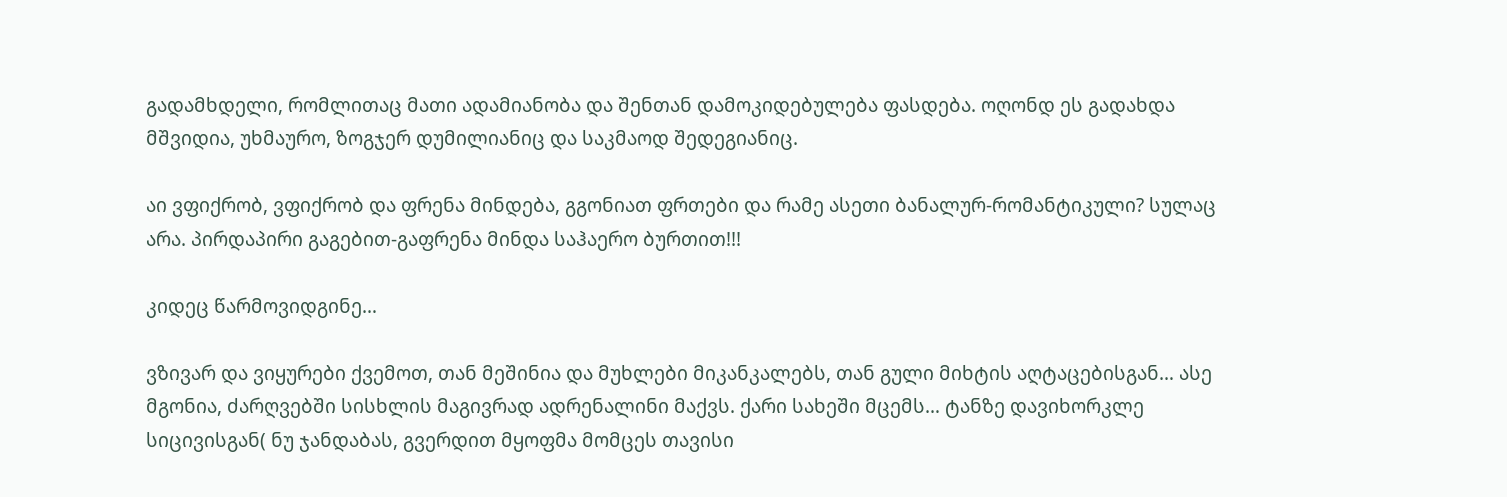გადამხდელი, რომლითაც მათი ადამიანობა და შენთან დამოკიდებულება ფასდება. ოღონდ ეს გადახდა მშვიდია, უხმაურო, ზოგჯერ დუმილიანიც და საკმაოდ შედეგიანიც.

აი ვფიქრობ, ვფიქრობ და ფრენა მინდება, გგონიათ ფრთები და რამე ასეთი ბანალურ-რომანტიკული? სულაც არა. პირდაპირი გაგებით-გაფრენა მინდა საჰაერო ბურთით!!!

კიდეც წარმოვიდგინე…

ვზივარ და ვიყურები ქვემოთ, თან მეშინია და მუხლები მიკანკალებს, თან გული მიხტის აღტაცებისგან… ასე მგონია, ძარღვებში სისხლის მაგივრად ადრენალინი მაქვს. ქარი სახეში მცემს… ტანზე დავიხორკლე სიცივისგან( ნუ ჯანდაბას, გვერდით მყოფმა მომცეს თავისი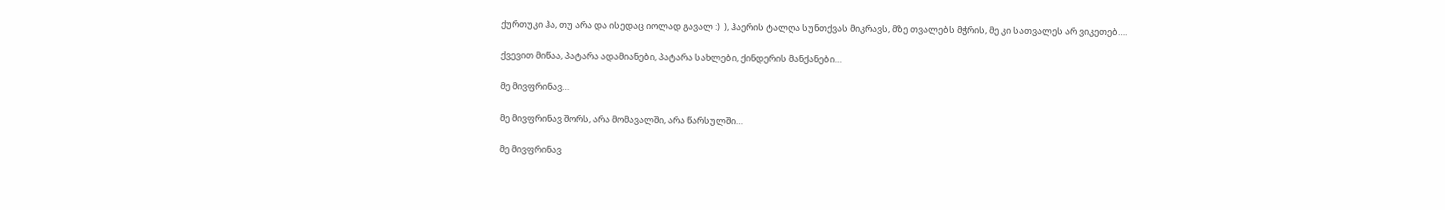ქურთუკი ჰა, თუ არა და ისედაც იოლად გავალ :)  ), ჰაერის ტალღა სუნთქვას მიკრავს, მზე თვალებს მჭრის, მე კი სათვალეს არ ვიკეთებ….

ქვევით მიწაა, პატარა ადამიანები, პატარა სახლები, ქინდერის მანქანები…

მე მივფრინავ…

მე მივფრინავ შორს, არა მომავალში, არა წარსულში…

მე მივფრინავ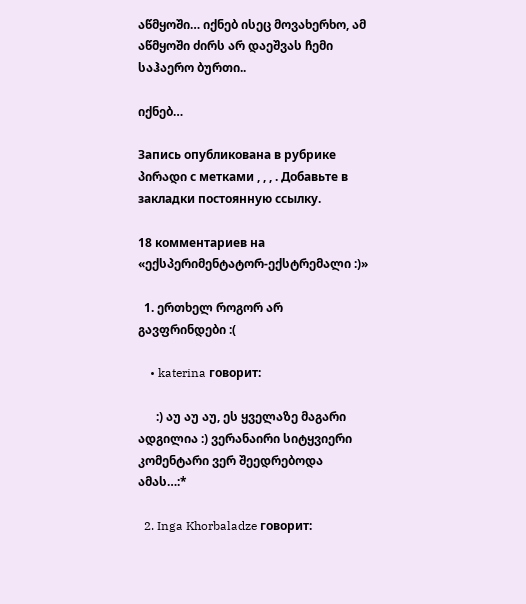აწმყოში… იქნებ ისეც მოვახერხო, ამ აწმყოში ძირს არ დაეშვას ჩემი საჰაერო ბურთი..

იქნებ…

Запись опубликована в рубрике პირადი с метками , , , . Добавьте в закладки постоянную ссылку.

18 комментариев на «ექსპერიმენტატორ-ექსტრემალი :)»

  1. ერთხელ როგორ არ გავფრინდები :(

    • katerina говорит:

      :) აუ აუ აუ, ეს ყველაზე მაგარი ადგილია :) ვერანაირი სიტყვიერი კომენტარი ვერ შეედრებოდა ამას…:*

  2. Inga Khorbaladze говорит: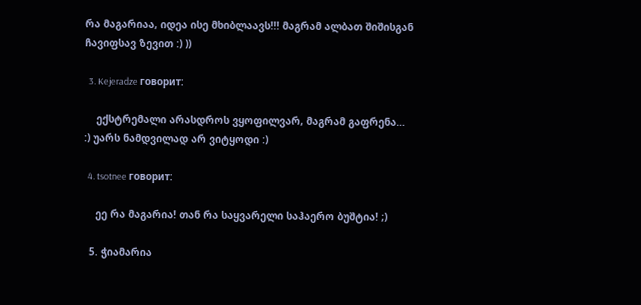რა მაგარიაა, იდეა ისე მხიბლაავს!!! მაგრამ ალბათ შიშისგან ჩავიფსავ ზევით :) ))

  3. Kejeradze говорит:

    ექსტრემალი არასდროს ვყოფილვარ, მაგრამ გაფრენა… :) უარს ნამდვილად არ ვიტყოდი :)

  4. tsotnee говорит:

    ეე რა მაგარია! თან რა საყვარელი საჰაერო ბუშტია! ;)

  5. ჭიამარია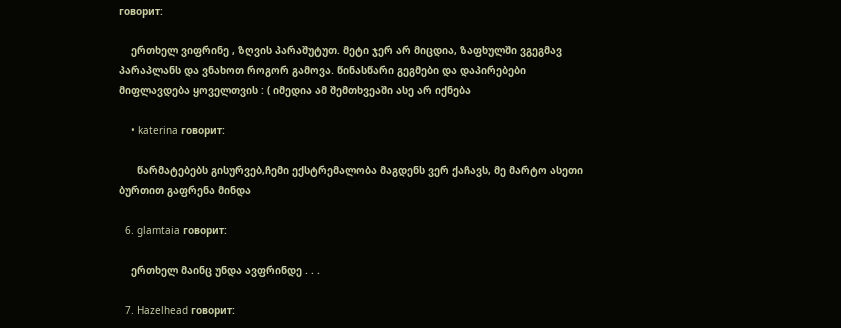говорит:

    ერთხელ ვიფრინე , ზღვის პარაშუტუთ. მეტი ჯერ არ მიცდია, ზაფხულში ვგეგმავ პარაპლანს და ვნახოთ როგორ გამოვა. წინასწარი გეგმები და დაპირებები მიფლავდება ყოველთვის : ( იმედია ამ შემთხვეაში ასე არ იქნება

    • katerina говорит:

      წარმატებებს გისურვებ,ჩემი ექსტრემალობა მაგდენს ვერ ქაჩავს, მე მარტო ასეთი ბურთით გაფრენა მინდა

  6. glamtaia говорит:

    ერთხელ მაინც უნდა ავფრინდე . . .

  7. Hazelhead говорит: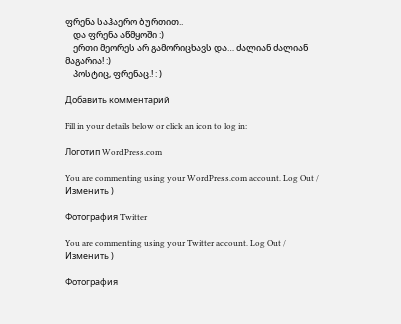ფრენა საჰაერო ბურთით..
    და ფრენა აწმყოში :)
    ერთი მეორეს არ გამორიცხავს და… ძალიან ძალიან მაგარია! :)
    პოსტიც, ფრენაც.! : )

Добавить комментарий

Fill in your details below or click an icon to log in:

Логотип WordPress.com

You are commenting using your WordPress.com account. Log Out / Изменить )

Фотография Twitter

You are commenting using your Twitter account. Log Out / Изменить )

Фотография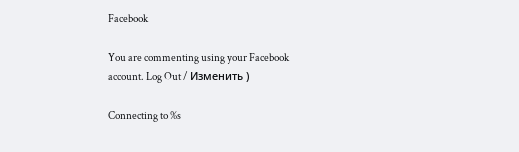Facebook

You are commenting using your Facebook account. Log Out / Изменить )

Connecting to %s